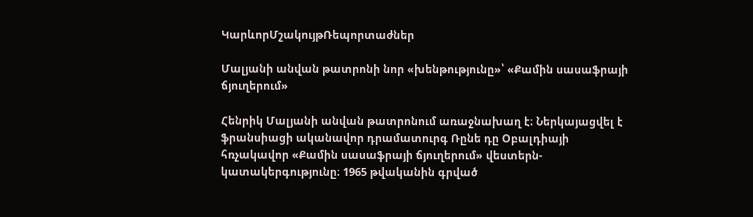ԿարևորՄշակույթՌեպորտաժներ

Մալյանի անվան թատրոնի նոր «խենթությունը»՝ «Քամին սասաֆրայի ճյուղերում»

Հենրիկ Մալյանի անվան թատրոնում առաջնախաղ է։ Ներկայացվել է ֆրանսիացի ականավոր դրամատուրգ Ռընե դը Օբալդիայի հռչակավոր «Քամին սասաֆրայի ճյուղերում» վեստերն-կատակերգությունը։ 1965 թվականին գրված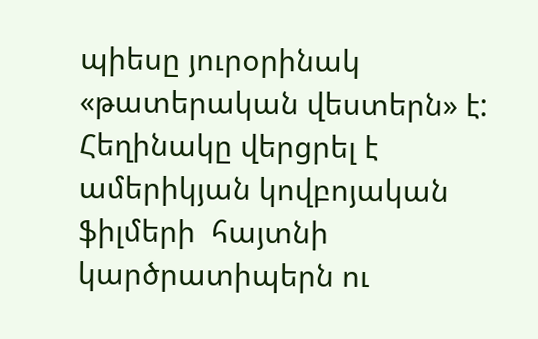պիեսը յուրօրինակ «թատերական վեստերն» է:  Հեղինակը վերցրել է ամերիկյան կովբոյական ֆիլմերի  հայտնի կարծրատիպերն ու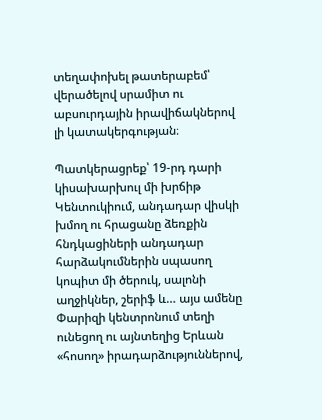տեղափոխել թատերաբեմ՝ վերածելով սրամիտ ու աբսուրդային իրավիճակներով լի կատակերգության։

Պատկերացրեք՝ 19-րդ դարի կիսախարխուլ մի խրճիթ Կենտուկիում, անդադար վիսկի խմող ու հրացանը ձեռքին հնդկացիների անդադար հարձակումներին սպասող կոպիտ մի ծերուկ, սալոնի աղջիկներ, շերիֆ և… այս ամենը Փարիզի կենտրոնում տեղի ունեցող ու այնտեղից Երևան «հոսող» իրադարձություններով,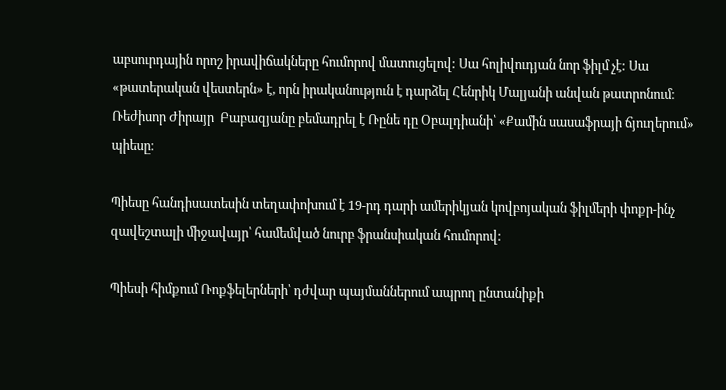աբսուրդային որոշ իրավիճակները հումորով մատուցելով: Սա հոլիվուդյան նոր ֆիլմ չէ: Սա «թատերական վեստերն» է, որն իրականություն է դարձել Հենրիկ Մալյանի անվան թատրոնում։  Ռեժիսոր Ժիրայր  Բաբազյանը բեմադրել է Ռընե դը Օբալդիանի՝ «Քամին սասաֆրայի ճյուղերում»  պիեսը։

Պիեսը հանդիսատեսին տեղափոխում է 19-րդ դարի ամերիկյան կովբոյական ֆիլմերի փոքր-ինչ զավեշտալի միջավայր՝ համեմված նուրբ ֆրանսիական հումորով:

Պիեսի հիմքում Ռոքֆելերների՝ դժվար պայմաններում ապրող ընտանիքի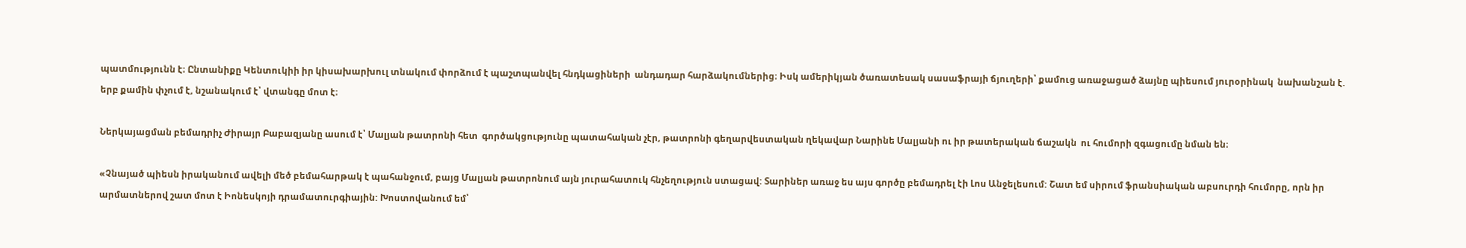պատմությունն է։ Ընտանիքը Կենտուկիի իր կիսախարխուլ տնակում փորձում է պաշտպանվել հնդկացիների  անդադար հարձակումներից։ Իսկ ամերիկյան ծառատեսակ սասաֆրայի ճյուղերի՝ քամուց առաջացած ձայնը պիեսում յուրօրինակ  նախանշան է. երբ քամին փչում է, նշանակում է՝ վտանգը մոտ է։

Ներկայացման բեմադրիչ Ժիրայր Բաբազյանը ասում է՝ Մալյան թատրոնի հետ  գործակցությունը պատահական չէր, թատրոնի գեղարվեստական ղեկավար Նարինե Մալյանի ու իր թատերական ճաշակն  ու հումորի զգացումը նման են։

«Չնայած պիեսն իրականում ավելի մեծ բեմահարթակ է պահանջում, բայց Մալյան թատրոնում այն յուրահատուկ հնչեղություն ստացավ: Տարիներ առաջ ես այս գործը բեմադրել էի Լոս Անջելեսում: Շատ եմ սիրում ֆրանսիական աբսուրդի հումորը, որն իր արմատներով շատ մոտ է Իոնեսկոյի դրամատուրգիային: Խոստովանում եմ՝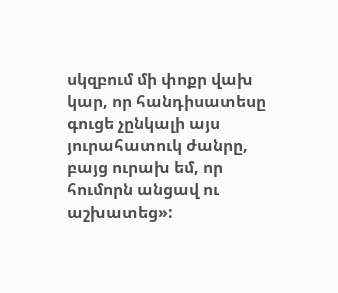սկզբում մի փոքր վախ կար, որ հանդիսատեսը գուցե չընկալի այս յուրահատուկ ժանրը, բայց ուրախ եմ, որ հումորն անցավ ու աշխատեց»: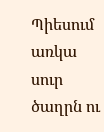Պիեսում առկա սուր ծաղրն ու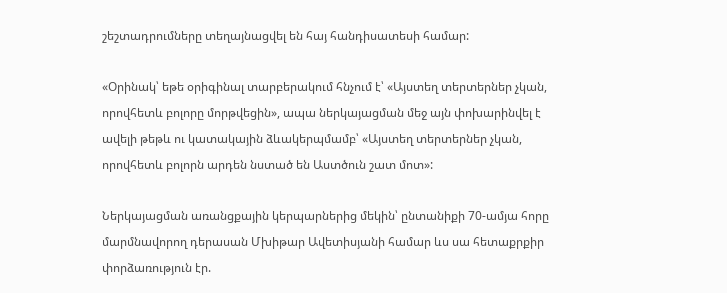շեշտադրումները տեղայնացվել են հայ հանդիսատեսի համար:

«Օրինակ՝ եթե օրիգինալ տարբերակում հնչում է՝ «Այստեղ տերտերներ չկան, որովհետև բոլորը մորթվեցին», ապա ներկայացման մեջ այն փոխարինվել է ավելի թեթև ու կատակային ձևակերպմամբ՝ «Այստեղ տերտերներ չկան, որովհետև բոլորն արդեն նստած են Աստծուն շատ մոտ»:

Ներկայացման առանցքային կերպարներից մեկին՝ ընտանիքի 70-ամյա հորը մարմնավորող դերասան Մխիթար Ավետիսյանի համար ևս սա հետաքրքիր փորձառություն էր.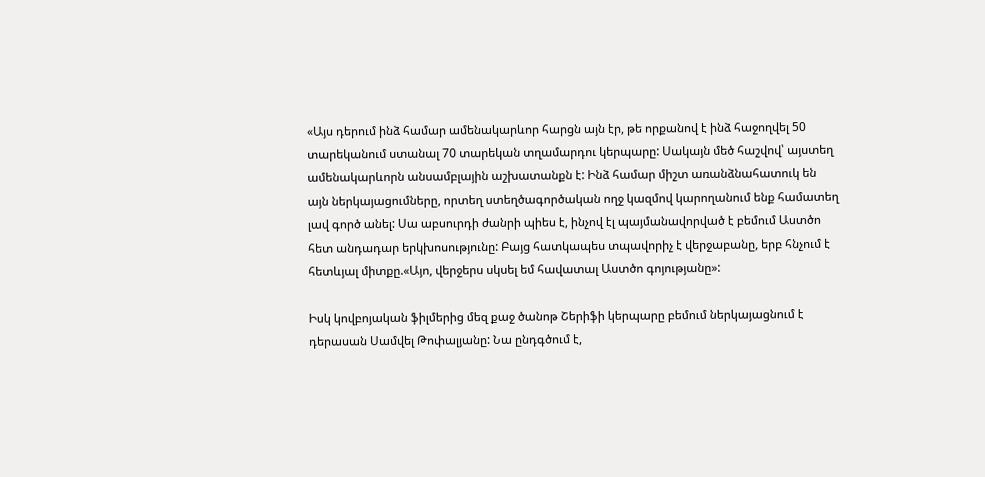«Այս դերում ինձ համար ամենակարևոր հարցն այն էր, թե որքանով է ինձ հաջողվել 50 տարեկանում ստանալ 70 տարեկան տղամարդու կերպարը: Սակայն մեծ հաշվով՝ այստեղ ամենակարևորն անսամբլային աշխատանքն է: Ինձ համար միշտ առանձնահատուկ են այն ներկայացումները, որտեղ ստեղծագործական ողջ կազմով կարողանում ենք համատեղ լավ գործ անել: Սա աբսուրդի ժանրի պիես է, ինչով էլ պայմանավորված է բեմում Աստծո հետ անդադար երկխոսությունը: Բայց հատկապես տպավորիչ է վերջաբանը, երբ հնչում է հետևյալ միտքը.«Այո, վերջերս սկսել եմ հավատալ Աստծո գոյությանը»:

Իսկ կովբոյական ֆիլմերից մեզ քաջ ծանոթ Շերիֆի կերպարը բեմում ներկայացնում է դերասան Սամվել Թոփալյանը: Նա ընդգծում է,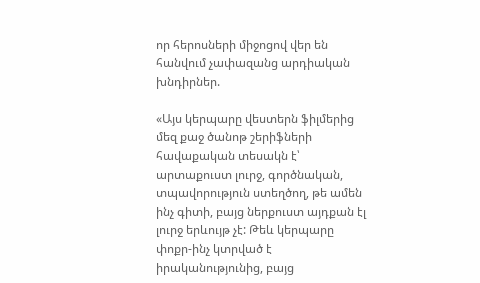որ հերոսների միջոցով վեր են հանվում չափազանց արդիական խնդիրներ.

«Այս կերպարը վեստերն ֆիլմերից մեզ քաջ ծանոթ շերիֆների հավաքական տեսակն է՝ արտաքուստ լուրջ, գործնական, տպավորություն ստեղծող, թե ամեն ինչ գիտի, բայց ներքուստ այդքան էլ լուրջ երևույթ չէ: Թեև կերպարը փոքր-ինչ կտրված է իրականությունից, բայց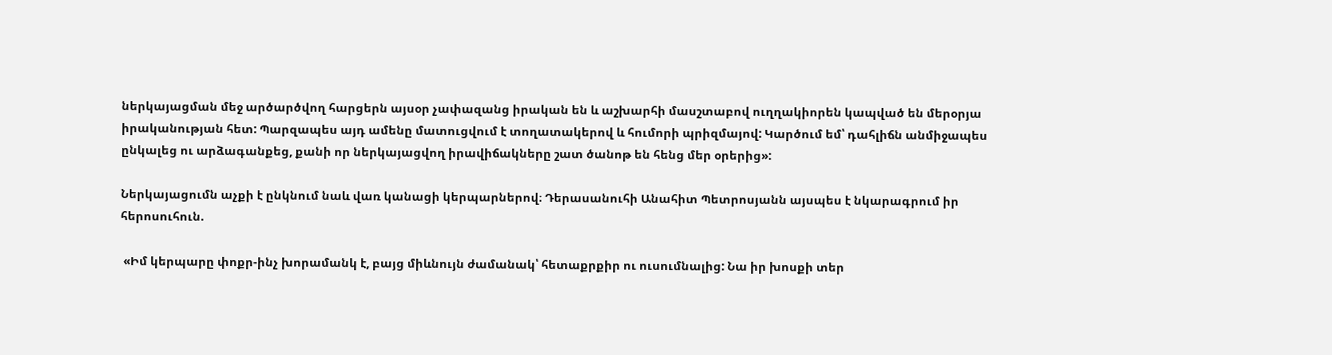ներկայացման մեջ արծարծվող հարցերն այսօր չափազանց իրական են և աշխարհի մասշտաբով ուղղակիորեն կապված են մերօրյա իրականության հետ: Պարզապես այդ ամենը մատուցվում է տողատակերով և հումորի պրիզմայով: Կարծում եմ՝ դահլիճն անմիջապես ընկալեց ու արձագանքեց, քանի որ ներկայացվող իրավիճակները շատ ծանոթ են հենց մեր օրերից»:

Ներկայացումն աչքի է ընկնում նաև վառ կանացի կերպարներով։ Դերասանուհի Անահիտ Պետրոսյանն այսպես է նկարագրում իր հերոսուհուն.

 «Իմ կերպարը փոքր-ինչ խորամանկ է, բայց միևնույն ժամանակ՝ հետաքրքիր ու ուսումնալից: Նա իր խոսքի տեր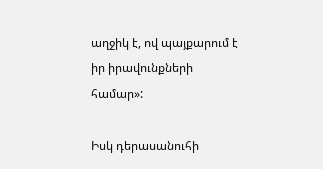աղջիկ է, ով պայքարում է իր իրավունքների համար»:

Իսկ դերասանուհի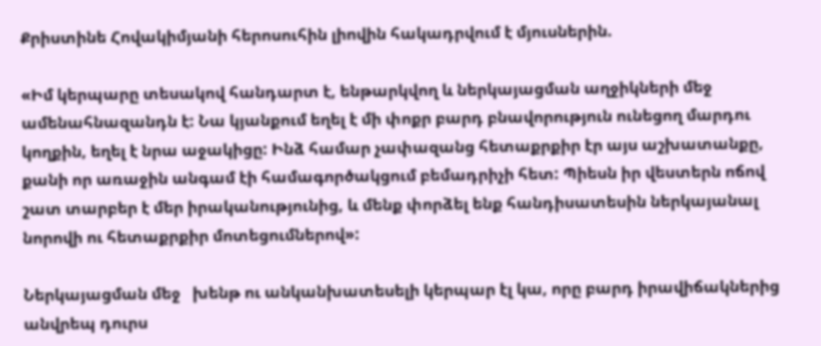Քրիստինե Հովակիմյանի հերոսուհին լիովին հակադրվում է մյուսներին.

«Իմ կերպարը տեսակով հանդարտ է, ենթարկվող և ներկայացման աղջիկների մեջ ամենահնազանդն է: Նա կյանքում եղել է մի փոքր բարդ բնավորություն ունեցող մարդու կողքին, եղել է նրա աջակիցը: Ինձ համար չափազանց հետաքրքիր էր այս աշխատանքը, քանի որ առաջին անգամ էի համագործակցում բեմադրիչի հետ: Պիեսն իր վեստերն ոճով շատ տարբեր է մեր իրականությունից, և մենք փորձել ենք հանդիսատեսին ներկայանալ նորովի ու հետաքրքիր մոտեցումներով»:

Ներկայացման մեջ   խենթ ու անկանխատեսելի կերպար էլ կա, որը բարդ իրավիճակներից անվրեպ դուրս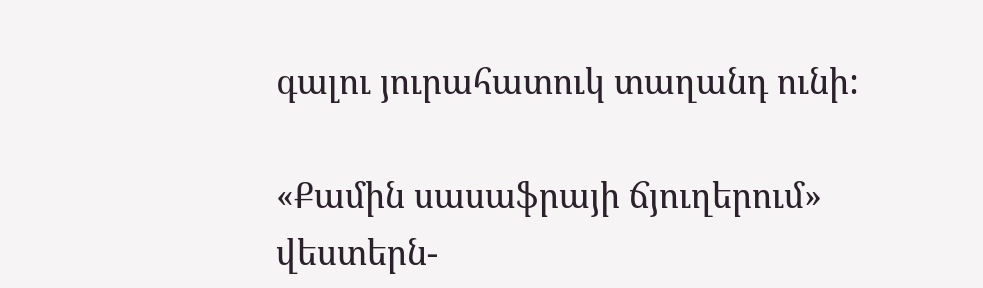գալու յուրահատուկ տաղանդ ունի:

«Քամին սասաֆրայի ճյուղերում» վեստերն-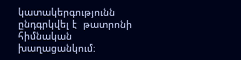կատակերգությունն  ընդգրկվել է  թատրոնի հիմնական խաղացանկում։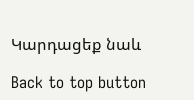Կարդացեք նաև

Back to top button